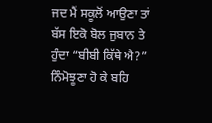ਜਦ ਮੈਂ ਸਕੂਲੋਂ ਆਉਣਾ ਤਾਂ ਬੱਸ ਇਕੋ ਬੋਲ ਜੁਬਾਨ ਤੇ ਹੁੰਦਾ “ਬੀਬੀ ਕਿੱਥੇ ਐ?” ਨਿੰਮੋਝੂਣਾ ਹੋ ਕੇ ਬਹਿ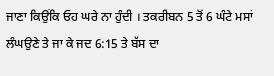ਜਾਣਾ ਕਿਉਂਕਿ ਓਹ ਘਰੇ ਨਾ ਹੁੰਦੀ । ਤਕਰੀਬਨ 5 ਤੋਂ 6 ਘੰਟੇ ਮਸਾਂ ਲੰਘਉਣੇ ਤੇ ਜਾ ਕੇ ਜਦ 6:15 ਤੇ ਬੱਸ ਦਾ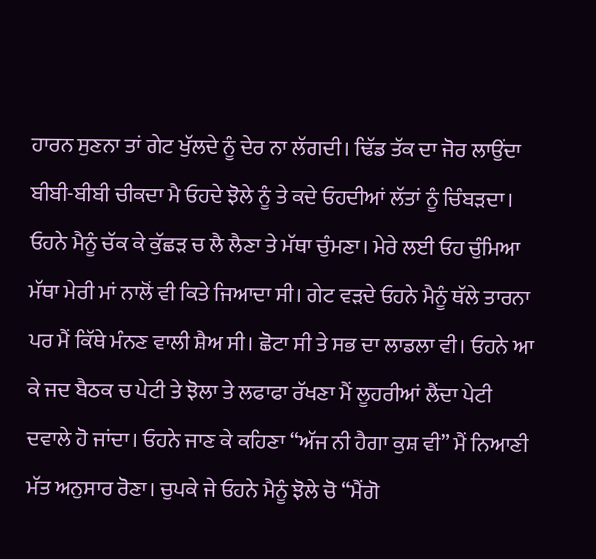ਹਾਰਨ ਸੁਣਨਾ ਤਾਂ ਗੇਟ ਖੁੱਲਦੇ ਨੂੰ ਦੇਰ ਨਾ ਲੱਗਦੀ। ਢਿੱਡ ਤੱਕ ਦਾ ਜੋਰ ਲਾਉਂਦਾ ਬੀਬੀ-ਬੀਬੀ ਚੀਕਦਾ ਮੈ ਓਹਦੇ ਝੋਲੇ ਨੂੰ ਤੇ ਕਦੇ ਓਹਦੀਆਂ ਲੱਤਾਂ ਨੂੰ ਚਿੰਬੜਦਾ। ਓਹਨੇ ਮੈਨੂੰ ਚੱਕ ਕੇ ਕੁੱਛੜ ਚ ਲੈ ਲੈਣਾ ਤੇ ਮੱਥਾ ਚੁੰਮਣਾ। ਮੇਰੇ ਲਈ ਓਹ ਚੁੰਮਿਆ ਮੱਥਾ ਮੇਰੀ ਮਾਂ ਨਾਲੋਂ ਵੀ ਕਿਤੇ ਜਿਆਦਾ ਸੀ। ਗੇਟ ਵੜਦੇ ਓਹਨੇ ਮੈਨੂੰ ਥੱਲੇ ਤਾਰਨਾ ਪਰ ਮੈਂ ਕਿੱਥੇ ਮੰਨਣ ਵਾਲੀ ਸ਼ੈਅ ਸੀ। ਛੋਟਾ ਸੀ ਤੇ ਸਭ ਦਾ ਲਾਡਲਾ ਵੀ। ਓਹਨੇ ਆ ਕੇ ਜਦ ਬੈਠਕ ਚ ਪੇਟੀ ਤੇ ਝੋਲਾ ਤੇ ਲਫਾਫਾ ਰੱਖਣਾ ਮੈਂ ਲੂਹਰੀਆਂ ਲੈਂਦਾ ਪੇਟੀ ਦਵਾਲੇ ਹੋ ਜਾਂਦਾ। ਓਹਨੇ ਜਾਣ ਕੇ ਕਹਿਣਾ “ਅੱਜ ਨੀ ਹੈਗਾ ਕੁਸ਼ ਵੀ” ਮੈਂ ਨਿਆਣੀ ਮੱਤ ਅਨੁਸਾਰ ਰੋਣਾ। ਚੁਪਕੇ ਜੇ ਓਹਨੇ ਮੈਨੂੰ ਝੋਲੇ ਚੋ “ਮੈਂਗੋ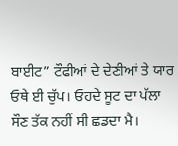ਬਾਈਟ” ਟੌਫੀਆਂ ਦੇ ਦੇਣੀਆਂ ਤੇ ਯਾਰ ਓਥੇ ਈ ਚੁੱਪ। ਓਹਦੇ ਸੂਟ ਦਾ ਪੱਲਾ ਸੌਣ ਤੱਕ ਨਹੀਂ ਸੀ ਛਡਦਾ ਮੈ।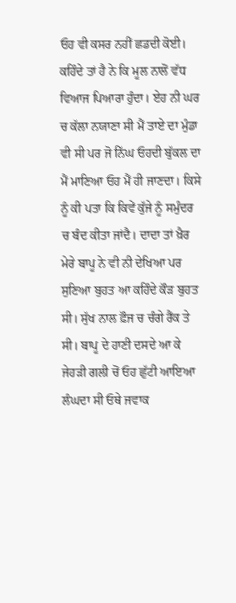ਓਹ ਵੀ ਕਸਰ ਨਹੀਂ ਛਡਦੀ ਕੋਈ। ਕਹਿੰਦੇ ਤਾਂ ਹੈ ਨੇ ਕਿ ਮੂਲ ਨਾਲੋਂ ਵੱਧ ਵਿਆਜ ਪਿਆਰਾ ਹੁੰਦਾ। ਏਹ ਨੀ ਘਰ ਚ ਕੱਲਾ ਨਯਾਣਾ ਸੀ ਮੈਂ ਤਾਏ ਦਾ ਮੁੰਡਾ ਵੀ ਸੀ ਪਰ ਜੋ ਨਿੱਘ ਓਹਦੀ ਬੁੱਕਲ ਦਾ ਮੈਂ ਮਾਣਿਆ ਓਹ ਮੈਂ ਹੀ ਜਾਣਦਾ। ਕਿਸੇ ਨੂੰ ਕੀ ਪਤਾ ਕਿ ਕਿਵੇਂ ਕੁੱਜੇ ਨੂੰ ਸਮੁੰਦਰ ਚ ਬੰਦ ਕੀਤਾ ਜਾਂਦੈ। ਦਾਦਾ ਤਾਂ ਖ਼ੈਰ ਮੇਰੇ ਬਾਪੂ ਨੇ ਵੀ ਨੀ ਦੇਖਿਆ ਪਰ ਸੁਣਿਆ ਬੁਹਤ ਆ ਕਹਿੰਦੇ ਕੌੜ ਬੁਹਤ ਸੀ। ਸੁੱਖ ਨਾਲ ਫ਼ੌਜ ਚ ਚੰਗੇ ਰੈਂਕ ਤੇ ਸੀ। ਬਾਪੂ ਦੇ ਹਾਣੀ ਦਸਦੇ ਆ ਕੇ ਜੇਹੜੀ ਗਲੀ ਚੋਂ ਓਹ ਛੁੱਟੀ ਆਇਆ ਲੰਘਦਾ ਸੀ ਓਥੇ ਜਵਾਕ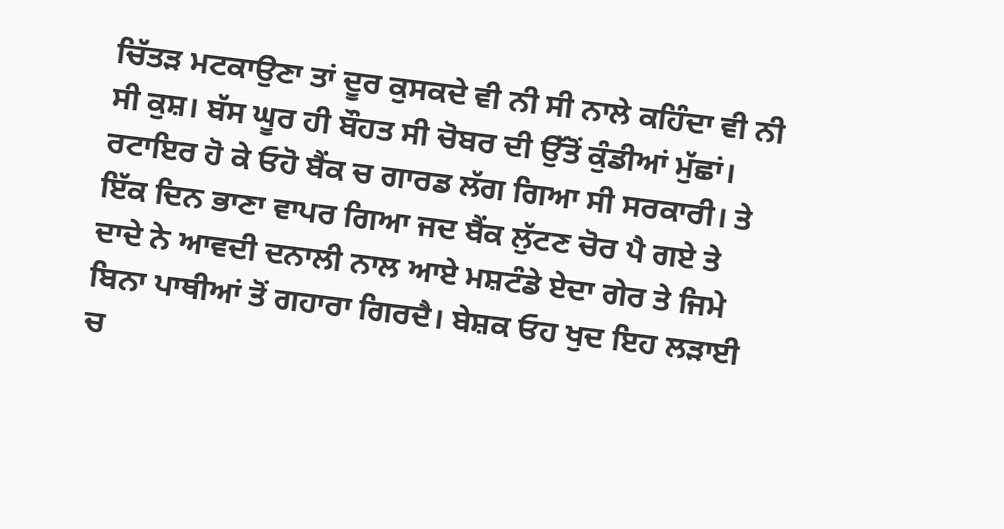ਚਿੱਤੜ ਮਟਕਾਉਣਾ ਤਾਂ ਦੂਰ ਕੁਸਕਦੇ ਵੀ ਨੀ ਸੀ ਨਾਲੇ ਕਹਿੰਦਾ ਵੀ ਨੀ ਸੀ ਕੁਸ਼। ਬੱਸ ਘੂਰ ਹੀ ਬੌਹਤ ਸੀ ਚੋਬਰ ਦੀ ਉੱਤੋਂ ਕੁੰਡੀਆਂ ਮੁੱਛਾਂ। ਰਟਾਇਰ ਹੋ ਕੇ ਓਹੋ ਬੈਂਕ ਚ ਗਾਰਡ ਲੱਗ ਗਿਆ ਸੀ ਸਰਕਾਰੀ। ਤੇ ਇੱਕ ਦਿਨ ਭਾਣਾ ਵਾਪਰ ਗਿਆ ਜਦ ਬੈਂਕ ਲੁੱਟਣ ਚੋਰ ਪੈ ਗਏ ਤੇ ਦਾਦੇ ਨੇ ਆਵਦੀ ਦਨਾਲੀ ਨਾਲ ਆਏ ਮਸ਼ਟੰਡੇ ਏਦਾ ਗੇਰ ਤੇ ਜਿਮੇ ਬਿਨਾ ਪਾਥੀਆਂ ਤੋਂ ਗਹਾਰਾ ਗਿਰਦੈ। ਬੇਸ਼ਕ ਓਹ ਖੁਦ ਇਹ ਲੜਾਈ ਚ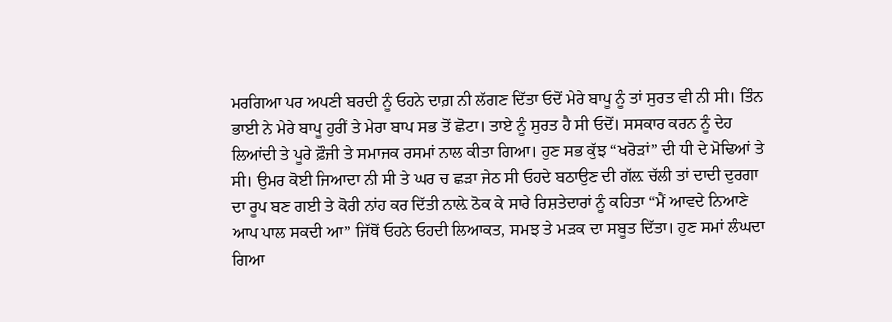ਮਰਗਿਆ ਪਰ ਅਪਣੀ ਬਰਦੀ ਨੂੰ ਓਹਨੇ ਦਾਗ਼ ਨੀ ਲੱਗਣ ਦਿੱਤਾ ਓਦੋਂ ਮੇਰੇ ਬਾਪੂ ਨੂੰ ਤਾਂ ਸੁਰਤ ਵੀ ਨੀ ਸੀ। ਤਿੰਨ ਭਾਈ ਨੇ ਮੇਰੇ ਬਾਪੂ ਹੁਰੀਂ ਤੇ ਮੇਰਾ ਬਾਪ ਸਭ ਤੋਂ ਛੋਟਾ। ਤਾਏ ਨੂੰ ਸੁਰਤ ਹੈ ਸੀ ਓਦੋਂ। ਸਸਕਾਰ ਕਰਨ ਨੂੰ ਦੇਹ ਲਿਆਂਦੀ ਤੇ ਪੂਰੇ ਫ਼ੌਜੀ ਤੇ ਸਮਾਜਕ ਰਸਮਾਂ ਨਾਲ ਕੀਤਾ ਗਿਆ। ਹੁਣ ਸਭ ਕੁੱਝ “ਖਰੋੜਾਂ” ਦੀ ਧੀ ਦੇ ਮੋਢਿਆਂ ਤੇ ਸੀ। ਉਮਰ ਕੋਈ ਜਿਆਦਾ ਨੀ ਸੀ ਤੇ ਘਰ ਚ ਛੜਾ ਜੇਠ ਸੀ ਓਹਦੇ ਬਠਾਉਣ ਦੀ ਗੱਲ਼ ਚੱਲੀ ਤਾਂ ਦਾਦੀ ਦੁਰਗਾ ਦਾ ਰੂਪ ਬਣ ਗਈ ਤੇ ਕੋਰੀ ਨਾਂਹ ਕਰ ਦਿੱਤੀ ਨਾਲ਼ੇ ਠੋਕ ਕੇ ਸਾਰੇ ਰਿਸ਼ਤੇਦਾਰਾਂ ਨੂੰ ਕਹਿਤਾ “ਮੈਂ ਆਵਦੇ ਨਿਆਣੇ ਆਪ ਪਾਲ ਸਕਦੀ ਆ” ਜਿੱਥੋਂ ਓਹਨੇ ਓਹਦੀ ਲਿਆਕਤ, ਸਮਝ ਤੇ ਮੜਕ ਦਾ ਸਬੂਤ ਦਿੱਤਾ। ਹੁਣ ਸਮਾਂ ਲੰਘਦਾ ਗਿਆ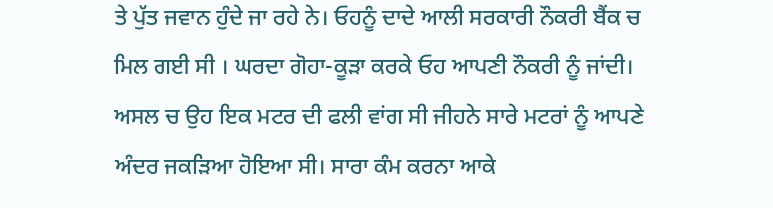ਤੇ ਪੁੱਤ ਜਵਾਨ ਹੁੰਦੇ ਜਾ ਰਹੇ ਨੇ। ਓਹਨੂੰ ਦਾਦੇ ਆਲੀ ਸਰਕਾਰੀ ਨੌਕਰੀ ਬੈਂਕ ਚ ਮਿਲ ਗਈ ਸੀ । ਘਰਦਾ ਗੋਹਾ-ਕੂੜਾ ਕਰਕੇ ਓਹ ਆਪਣੀ ਨੌਕਰੀ ਨੂੰ ਜਾਂਦੀ। ਅਸਲ ਚ ਉਹ ਇਕ ਮਟਰ ਦੀ ਫਲੀ ਵਾਂਗ ਸੀ ਜੀਹਨੇ ਸਾਰੇ ਮਟਰਾਂ ਨੂੰ ਆਪਣੇ ਅੰਦਰ ਜਕੜਿਆ ਹੋਇਆ ਸੀ। ਸਾਰਾ ਕੰਮ ਕਰਨਾ ਆਕੇ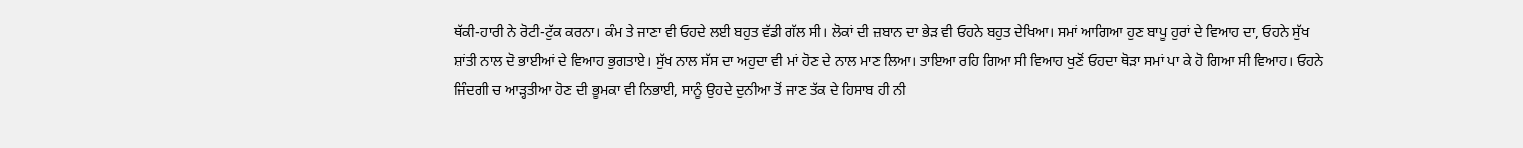ਥੱਕੀ-ਹਾਰੀ ਨੇ ਰੋਟੀ-ਟੁੱਕ ਕਰਨਾ। ਕੰਮ ਤੇ ਜਾਣਾ ਵੀ ਓਹਦੇ ਲਈ ਬਹੁਤ ਵੱਡੀ ਗੱਲ ਸੀ। ਲੋਕਾਂ ਦੀ ਜ਼ਬਾਨ ਦਾ ਭੇੜ ਵੀ ਓਹਨੇ ਬਹੁਤ ਦੇਖਿਆ। ਸਮਾਂ ਆਗਿਆ ਹੁਣ ਬਾਪੂ ਹੁਰਾਂ ਦੇ ਵਿਆਹ ਦਾ, ਓਹਨੇ ਸੁੱਖ ਸ਼ਾਂਤੀ ਨਾਲ ਦੋ ਭਾਈਆਂ ਦੇ ਵਿਆਹ ਭੁਗਤਾਏ। ਸੁੱਖ ਨਾਲ ਸੱਸ ਦਾ ਅਹੁਦਾ ਵੀ ਮਾਂ ਹੋਣ ਦੇ ਨਾਲ ਮਾਣ ਲਿਆ। ਤਾਇਆ ਰਹਿ ਗਿਆ ਸੀ ਵਿਆਹ ਖੁਣੋਂ ਓਹਦਾ ਥੋੜਾ ਸਮਾਂ ਪਾ ਕੇ ਹੋ ਗਿਆ ਸੀ ਵਿਆਹ। ਓਹਨੇ ਜਿੰਦਗੀ ਚ ਆੜ੍ਹਤੀਆ ਹੋਣ ਦੀ ਭੂਮਕਾ ਵੀ ਨਿਭਾਈ, ਸਾਨੂੰ ਉਹਦੇ ਦੁਨੀਆ ਤੋਂ ਜਾਣ ਤੱਕ ਦੇ ਹਿਸਾਬ ਹੀ ਨੀ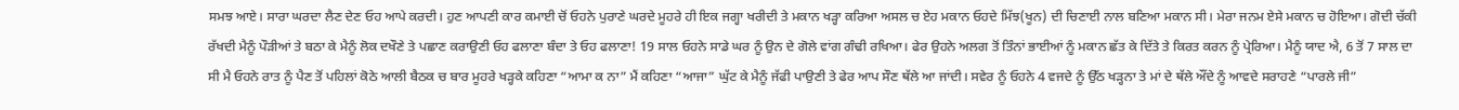ਸਮਝ ਆਏ। ਸਾਰਾ ਘਰਦਾ ਲੈਣ ਦੇਣ ਓਹ ਆਪੇ ਕਰਦੀ। ਹੁਣ ਆਪਣੀ ਕਾਰ ਕਮਾਈ ਚੋਂ ਓਹਨੇ ਪੁਰਾਣੇ ਘਰਦੇ ਮੂਹਰੇ ਹੀ ਇਕ ਜਗ੍ਹਾ ਖਰੀਦੀ ਤੇ ਮਕਾਨ ਖੜ੍ਹਾ ਕਰਿਆ ਅਸਲ ਚ ਏਹ ਮਕਾਨ ਓਹਦੇ ਮਿੱਝ(ਖੂਨ) ਦੀ ਚਿਣਾਈ ਨਾਲ ਬਣਿਆ ਮਕਾਨ ਸੀ। ਮੇਰਾ ਜਨਮ ਏਸੇ ਮਕਾਨ ਚ ਹੋਇਆ। ਗੋਦੀ ਚੱਕੀ ਰੱਖਦੀ ਮੈਨੂੰ ਪੌੜੀਆਂ ਤੇ ਬਠਾ ਕੇ ਮੈਨੂੰ ਲੋਕ ਦਖੌਣੇ ਤੇ ਪਛਾਣ ਕਰਾਉਣੀ ਓਹ ਫਲਾਣਾ ਬੰਦਾ ਤੇ ਓਹ ਫਲਾਣਾ! 19 ਸਾਲ ਓਹਨੇ ਸਾਡੇ ਘਰ ਨੂੰ ਉਨ ਦੇ ਗੋਲੇ ਵਾਂਗ ਗੰਢੀ ਰਖਿਆ। ਫੇਰ ਉਹਨੇ ਅਲਗ ਤੋਂ ਤਿੰਨਾਂ ਭਾਈਆਂ ਨੂੰ ਮਕਾਨ ਛੱਤ ਕੇ ਦਿੱਤੇ ਤੇ ਕਿਰਤ ਕਰਨ ਨੂੰ ਪ੍ਰੇਰਿਆ। ਮੈਨੂੰ ਯਾਦ ਐ, 6 ਤੋਂ 7 ਸਾਲ ਦਾ ਸੀ ਮੈ ਓਹਨੇ ਰਾਤ ਨੂੰ ਪੈਣ ਤੋਂ ਪਹਿਲਾਂ ਕੋਠੇ ਆਲੀ ਬੈਠਕ ਚ ਬਾਰ ਮੂਹਰੇ ਖੜ੍ਹਕੇ ਕਹਿਣਾ “ਆਮਾ ਕ ਨਾ” ਮੈਂ ਕਹਿਣਾ “ਆਜਾ” ਘੁੱਟ ਕੇ ਮੈਨੂੰ ਜੱਫੀ ਪਾਉਣੀ ਤੇ ਫੇਰ ਆਪ ਸੌਣ ਥੱਲੇ ਆ ਜਾਂਦੀ। ਸਵੇਰ ਨੂੰ ਓਹਨੇ 4 ਵਜਦੇ ਨੂੰ ਉੱਠ ਖੜ੍ਹਨਾ ਤੇ ਮਾਂ ਦੇ ਥੱਲੇ ਔਂਦੇ ਨੂੰ ਆਵਦੇ ਸਰਾਹਣੇ “ਪਾਰਲੇ ਜੀ”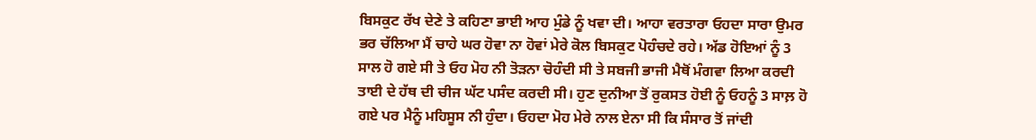ਬਿਸਕੁਟ ਰੱਖ ਦੇਣੇ ਤੇ ਕਹਿਣਾ ਭਾਈ ਆਹ ਮੁੰਡੇ ਨੂੰ ਖਵਾ ਦੀ। ਆਹਾ ਵਰਤਾਰਾ ਓਹਦਾ ਸਾਰਾ ਉਮਰ ਭਰ ਚੱਲਿਆ ਮੈਂ ਚਾਹੇ ਘਰ ਹੋਵਾ ਨਾ ਹੋਵਾਂ ਮੇਰੇ ਕੋਲ ਬਿਸਕੁਟ ਪੋਹੰਚਦੇ ਰਹੇ। ਅੱਡ ਹੋਇਆਂ ਨੂੰ 3 ਸਾਲ ਹੋ ਗਏ ਸੀ ਤੇ ਓਹ ਮੋਹ ਨੀ ਤੋੜਨਾ ਚੋਹੰਦੀ ਸੀ ਤੇ ਸਬਜੀ ਭਾਜੀ ਮੈਥੋਂ ਮੰਗਵਾ ਲਿਆ ਕਰਦੀ ਤਾਈ ਦੇ ਹੱਥ ਦੀ ਚੀਜ ਘੱਟ ਪਸੰਦ ਕਰਦੀ ਸੀ। ਹੁਣ ਦੁਨੀਆ ਤੋਂ ਰੁਕਸਤ ਹੋਈ ਨੂੰ ਓਹਨੂੰ 3 ਸਾਲ਼ ਹੋ ਗਏ ਪਰ ਮੈਨੂੰ ਮਹਿਸੂਸ ਨੀ ਹੁੰਦਾ। ਓਹਦਾ ਮੋਹ ਮੇਰੇ ਨਾਲ ਏਨਾ ਸੀ ਕਿ ਸੰਸਾਰ ਤੋਂ ਜਾਂਦੀ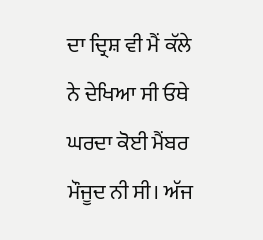ਦਾ ਦ੍ਰਿਸ਼ ਵੀ ਮੈਂ ਕੱਲੇ ਨੇ ਦੇਖਿਆ ਸੀ ਓਥੇ ਘਰਦਾ ਕੋਈ ਮੈਂਬਰ ਮੌਜੂਦ ਨੀ ਸੀ। ਅੱਜ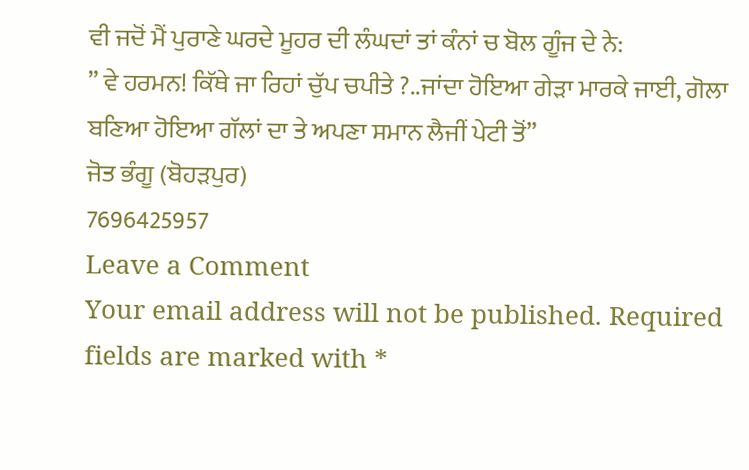ਵੀ ਜਦੋਂ ਮੈਂ ਪੁਰਾਣੇ ਘਰਦੇ ਮੂਹਰ ਦੀ ਲੰਘਦਾਂ ਤਾਂ ਕੰਨਾਂ ਚ ਬੋਲ ਗੂੰਜ ਦੇ ਨੇ:
” ਵੇ ਹਰਮਨ! ਕਿੱਥੇ ਜਾ ਰਿਹਾਂ ਚੁੱਪ ਚਪੀਤੇ ?..ਜਾਂਦਾ ਹੋਇਆ ਗੇੜਾ ਮਾਰਕੇ ਜਾਈ, ਗੋਲਾ ਬਣਿਆ ਹੋਇਆ ਗੱਲਾਂ ਦਾ ਤੇ ਅਪਣਾ ਸਮਾਨ ਲੈਜੀਂ ਪੇਟੀ ਤੋਂ”
ਜੋਤ ਭੰਗੂ (ਬੋਹੜਪੁਰ)
7696425957
Leave a Comment
Your email address will not be published. Required fields are marked with *